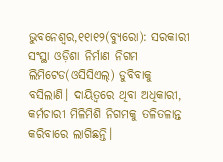ଭୁବନେଶ୍ୱର,୧୧ା୧୨(ବ୍ୟୁରୋ): ସରକାରୀ ସଂସ୍ଥା ଓଡ଼ିଶା ନିର୍ମାଣ ନିଗମ ଲିମିଟେଡ(ଓସିସିଏଲ୍) ଡୁବିବାକୁ ବସିଲାଣି। ଦାୟିତ୍ୱରେ ଥିବା ଅଧିକାରୀ, କର୍ମଚାରୀ ମିଳିମିଶି ନିଗମକୁ ତଳିତଳାନ୍ତ କରିବାରେ ଲାଗିଛନ୍ତି।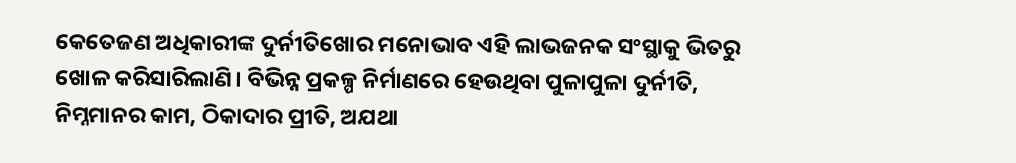କେତେଜଣ ଅଧିକାରୀଙ୍କ ଦୁର୍ନୀତିଖୋର ମନୋଭାବ ଏହି ଲାଭଜନକ ସଂସ୍ଥାକୁ ଭିତରୁ ଖୋଳ କରିସାରିଲାଣି। ବିଭିନ୍ନ ପ୍ରକଳ୍ପ ନିର୍ମାଣରେ ହେଉଥିବା ପୁଳାପୁଳା ଦୁର୍ନୀତି, ନିମ୍ନମାନର କାମ, ଠିକାଦାର ପ୍ରୀତି, ଅଯଥା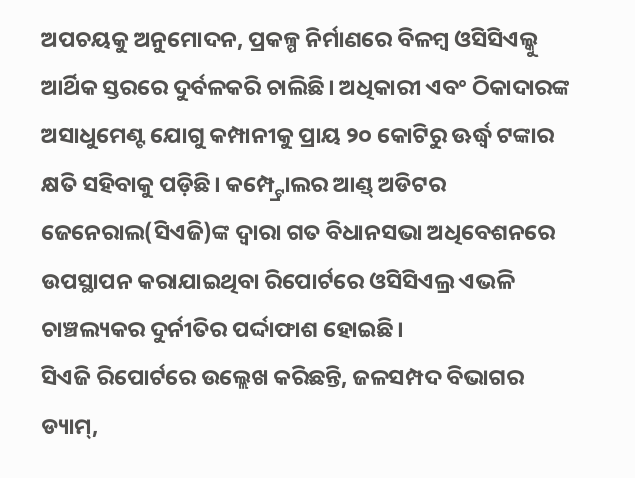ଅପଚୟକୁ ଅନୁମୋଦନ, ପ୍ରକଳ୍ପ ନିର୍ମାଣରେ ବିଳମ୍ବ ଓସିସିଏଲ୍କୁ ଆର୍ଥିକ ସ୍ତରରେ ଦୁର୍ବଳକରି ଚାଲିଛି। ଅଧିକାରୀ ଏବଂ ଠିକାଦାରଙ୍କ ଅସାଧୁମେଣ୍ଟ ଯୋଗୁ କମ୍ପାନୀକୁ ପ୍ରାୟ ୨୦ କୋଟିରୁ ଊର୍ଦ୍ଧ୍ୱ ଟଙ୍କାର କ୍ଷତି ସହିବାକୁ ପଡ଼ିଛି। କମ୍ପ୍ଟ୍ରୋଲର ଆଣ୍ଡ୍ ଅଡିଟର ଜେନେରାଲ(ସିଏଜି)ଙ୍କ ଦ୍ୱାରା ଗତ ବିଧାନସଭା ଅଧିବେଶନରେ ଉପସ୍ଥାପନ କରାଯାଇଥିବା ରିପୋର୍ଟରେ ଓସିସିଏଲ୍ର ଏଭଳି ଚାଞ୍ଚଲ୍ୟକର ଦୁର୍ନୀତିର ପର୍ଦ୍ଦାଫାଶ ହୋଇଛି।
ସିଏଜି ରିପୋର୍ଟରେ ଉଲ୍ଲେଖ କରିଛନ୍ତି, ଜଳସମ୍ପଦ ବିଭାଗର ଡ୍ୟାମ୍,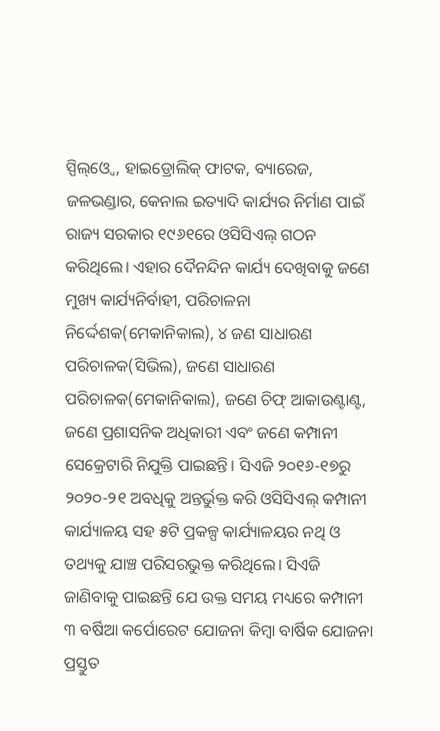ସ୍ପିଲ୍ଓ୍ବେ, ହାଇଡ୍ରୋଲିକ୍ ଫାଟକ, ବ୍ୟାରେଜ, ଜଳଭଣ୍ଡାର, କେନାଲ ଇତ୍ୟାଦି କାର୍ଯ୍ୟର ନିର୍ମାଣ ପାଇଁ ରାଜ୍ୟ ସରକାର ୧୯୬୧ରେ ଓସିସିଏଲ୍ ଗଠନ କରିଥିଲେ। ଏହାର ଦୈନନ୍ଦିନ କାର୍ଯ୍ୟ ଦେଖିବାକୁ ଜଣେ ମୁଖ୍ୟ କାର୍ଯ୍ୟନିର୍ବାହୀ, ପରିଚାଳନା ନିର୍ଦ୍ଦେଶକ(ମେକାନିକାଲ), ୪ ଜଣ ସାଧାରଣ ପରିଚାଳକ(ସିଭିଲ), ଜଣେ ସାଧାରଣ ପରିଚାଳକ(ମେକାନିକାଲ), ଜଣେ ଚିଫ୍ ଆକାଉଣ୍ଟାଣ୍ଟ, ଜଣେ ପ୍ରଶାସନିକ ଅଧିକାରୀ ଏବଂ ଜଣେ କମ୍ପାନୀ ସେକ୍ରେଟାରି ନିଯୁକ୍ତି ପାଇଛନ୍ତି। ସିଏଜି ୨୦୧୬-୧୭ରୁ ୨୦୨୦-୨୧ ଅବଧିକୁ ଅନ୍ତର୍ଭୁକ୍ତ କରି ଓସିସିଏଲ୍ କମ୍ପାନୀ କାର୍ଯ୍ୟାଳୟ ସହ ୫ଟି ପ୍ରକଳ୍ପ କାର୍ଯ୍ୟାଳୟର ନଥି ଓ ତଥ୍ୟକୁ ଯାଞ୍ଚ ପରିସରଭୁକ୍ତ କରିଥିଲେ। ସିଏଜି ଜାଣିବାକୁ ପାଇଛନ୍ତି ଯେ ଉକ୍ତ ସମୟ ମଧ୍ୟରେ କମ୍ପାନୀ ୩ ବର୍ଷିଆ କର୍ପୋରେଟ ଯୋଜନା କିମ୍ବା ବାର୍ଷିକ ଯୋଜନା ପ୍ରସ୍ତୁତ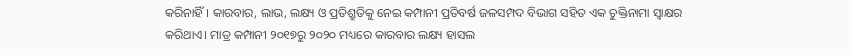କରିନାହିଁ। କାରବାର, ଲାଭ, ଲକ୍ଷ୍ୟ ଓ ପ୍ରତିଶ୍ରୁତିକୁ ନେଇ କମ୍ପାନୀ ପ୍ରତିବର୍ଷ ଜଳସମ୍ପଦ ବିଭାଗ ସହିତ ଏକ ଚୁକ୍ତିନାମା ସ୍ବାକ୍ଷର କରିଥାଏ। ମାତ୍ର କମ୍ପାନୀ ୨୦୧୭ରୁ ୨୦୨୦ ମଧ୍ୟରେ କାରବାର ଲକ୍ଷ୍ୟ ହାସଲ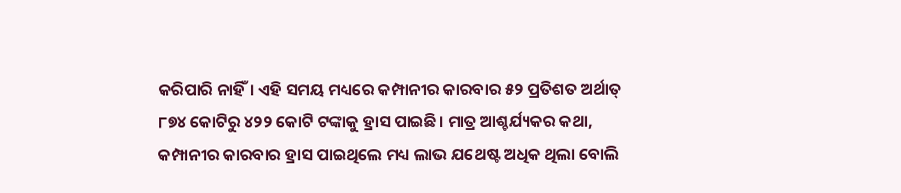କରିପାରି ନାହିଁ। ଏହି ସମୟ ମଧ୍ୟରେ କମ୍ପାନୀର କାରବାର ୫୨ ପ୍ରତିଶତ ଅର୍ଥାତ୍ ୮୭୪ କୋଟିରୁ ୪୨୨ କୋଟି ଟଙ୍କାକୁ ହ୍ରାସ ପାଇଛି। ମାତ୍ର ଆଶ୍ଚର୍ଯ୍ୟକର କଥା, କମ୍ପାନୀର କାରବାର ହ୍ରାସ ପାଇଥିଲେ ମଧ୍ୟ ଲାଭ ଯଥେଷ୍ଟ ଅଧିକ ଥିଲା ବୋଲି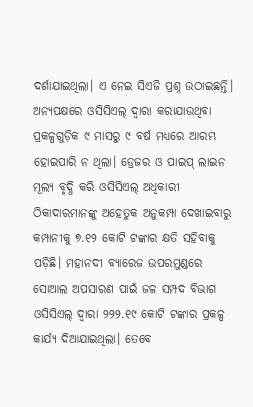ଦର୍ଶାଯାଇଥିଲା। ଏ ନେଇ ସିଏଜି ପ୍ରଶ୍ନ ଉଠାଇଛନ୍ତି। ଅନ୍ୟପକ୍ଷରେ ଓସିସିଏଲ୍ ଦ୍ୱାରା କରାଯାଉଥିବା ପ୍ରକଳ୍ପଗୁଡ଼ିକ ୯ ମାସରୁ ୯ ବର୍ଷ ମଧ୍ୟରେ ଆରମ୍ଭ ହୋଇପାରି ନ ଥିଲା। ଡ୍ରେଜର ଓ ପାଇପ୍ ଲାଇନ ମୂଲ୍ୟ ବୃଦ୍ଧି କରି ଓସିସିଏଲ୍ ଅଧିକାରୀ ଠିକାଦାରମାନଙ୍କୁ ଅହେତୁକ ଅନୁକମ୍ପା ଦେଖାଇବାରୁ କମ୍ପାନୀକୁ ୭.୧୨ କୋଟି ଟଙ୍କାର କ୍ଷତି ସହିବାକୁ ପଡ଼ିଛି। ମହାନଦୀ ବ୍ୟାରେଜ ଉପରମୁଣ୍ଡରେ ସୋଆଲ ଅପସାରଣ ପାଇଁ ଜଳ ସମ୍ପଦ ବିଭାଗ ଓସିସିଏଲ୍ ଦ୍ୱାରା ୨୨୨.୧୯ କୋଟି ଟଙ୍କାର ପ୍ରକଳ୍ପ କାର୍ଯ୍ୟ ଦିଆଯାଇଥିଲା। ତେବେ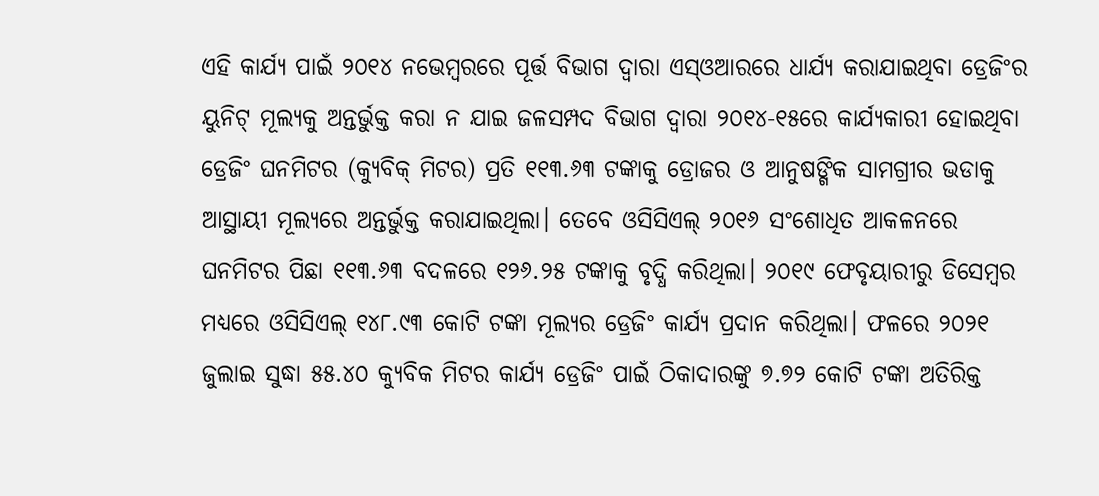ଏହି କାର୍ଯ୍ୟ ପାଇଁ ୨୦୧୪ ନଭେମ୍ବରରେ ପୂର୍ତ୍ତ ବିଭାଗ ଦ୍ୱାରା ଏସ୍ଓଆରରେ ଧାର୍ଯ୍ୟ କରାଯାଇଥିବା ଡ୍ରେଜିଂର ୟୁନିଟ୍ ମୂଲ୍ୟକୁ ଅନ୍ତର୍ଭୁକ୍ତ କରା ନ ଯାଇ ଜଳସମ୍ପଦ ବିଭାଗ ଦ୍ୱାରା ୨୦୧୪-୧୫ରେ କାର୍ଯ୍ୟକାରୀ ହୋଇଥିବା ଡ୍ରେଜିଂ ଘନମିଟର (କ୍ୟୁବିକ୍ ମିଟର) ପ୍ରତି ୧୧୩.୬୩ ଟଙ୍କାକୁ ଡ୍ରୋଜର ଓ ଆନୁଷଙ୍ଗିକ ସାମଗ୍ରୀର ଭଡାକୁ ଆସ୍ଥାୟୀ ମୂଲ୍ୟରେ ଅନ୍ତର୍ଭୁକ୍ତ କରାଯାଇଥିଲା। ତେବେ ଓସିସିଏଲ୍ ୨୦୧୬ ସଂଶୋଧିତ ଆକଳନରେ ଘନମିଟର ପିଛା ୧୧୩.୬୩ ବଦଳରେ ୧୨୬.୨୫ ଟଙ୍କାକୁ ବୃଦ୍ଧି କରିଥିଲା। ୨୦୧୯ ଫେବୃୟାରୀରୁ ଡିସେମ୍ବର ମଧ୍ୟରେ ଓସିସିଏଲ୍ ୧୪୮.୯୩ କୋଟି ଟଙ୍କା ମୂଲ୍ୟର ଡ୍ରେଜିଂ କାର୍ଯ୍ୟ ପ୍ରଦାନ କରିଥିଲା। ଫଳରେ ୨୦୨୧ ଜୁଲାଇ ସୁଦ୍ଧା ୫୫.୪୦ କ୍ୟୁବିକ ମିଟର କାର୍ଯ୍ୟ ଡ୍ରେଜିଂ ପାଇଁ ଠିକାଦାରଙ୍କୁ ୭.୭୨ କୋଟି ଟଙ୍କା ଅତିରିକ୍ତ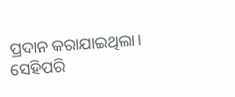ପ୍ରଦାନ କରାଯାଇଥିଲା। ସେହିପରି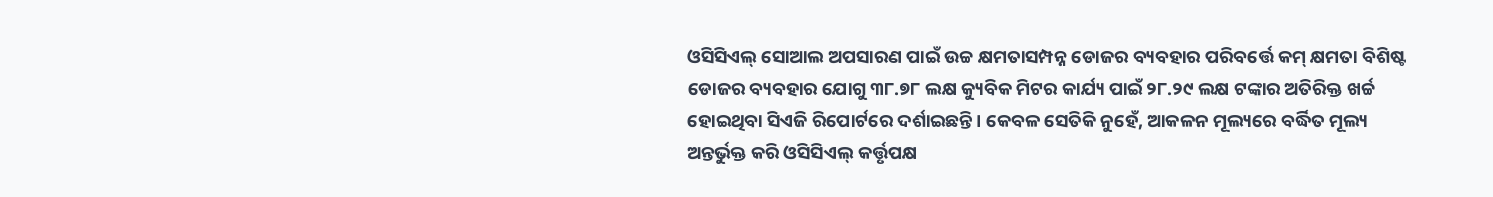ଓସିସିଏଲ୍ ସୋଆଲ ଅପସାରଣ ପାଇଁ ଉଚ୍ଚ କ୍ଷମତାସମ୍ପନ୍ନ ଡୋଜର ବ୍ୟବହାର ପରିବର୍ତ୍ତେ କମ୍ କ୍ଷମତା ବିଶିଷ୍ଟ ଡୋଜର ବ୍ୟବହାର ଯୋଗୁ ୩୮.୭୮ ଲକ୍ଷ କ୍ୟୁବିକ ମିଟର କାର୍ଯ୍ୟ ପାଇଁ ୨୮.୨୯ ଲକ୍ଷ ଟଙ୍କାର ଅତିରିକ୍ତ ଖର୍ଚ୍ଚ ହୋଇଥିବା ସିଏଜି ରିପୋର୍ଟରେ ଦର୍ଶାଇଛନ୍ତି। କେବଳ ସେତିକି ନୁହେଁ, ଆକଳନ ମୂଲ୍ୟରେ ବର୍ଦ୍ଧିତ ମୂଲ୍ୟ ଅନ୍ତର୍ଭୁକ୍ତ କରି ଓସିସିଏଲ୍ କର୍ତ୍ତୃପକ୍ଷ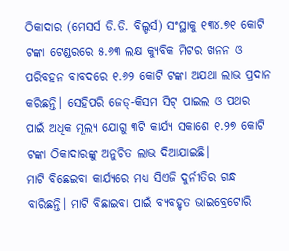ଠିକାଦାର (ମେସର୍ସ ଡି.ଡି. ବିଲ୍ଡର୍ସ) ସଂସ୍ଥାକୁ ୧୩୪.୭୧ କୋଟି ଟଙ୍କା ଟେଣ୍ଡରରେ ୫.୬୩ ଲକ୍ଷ କ୍ୟୁବିକ ମିଟର ଖନନ ଓ ପରିବହନ ବାବଦରେ ୧.୬୨ କୋଟି ଟଙ୍କା ଅଯଥା ଲାଭ ପ୍ରଦାନ କରିଛନ୍ତି। ସେହିପରି ଜେଡ୍-କିସମ ସିଟ୍ ପାଇଲ ଓ ପଥର ପାଇଁ ଅଧିକ ମୂଲ୍ୟ ଯୋଗୁ ୩ଟି କାର୍ଯ୍ୟ ସକାଶେ ୧.୨୭ କୋଟି ଟଙ୍କା ଠିକାଦାରଙ୍କୁ ଅନୁଚିତ ଲାଭ ଦିଆଯାଇଛି।
ମାଟି ବିଛେଇବା କାର୍ଯ୍ୟରେ ମଧ୍ୟ ସିଏଜି ଦୁର୍ନୀତିର ଗନ୍ଧ ବାରିଛନ୍ତି। ମାଟି ବିଛାଇବା ପାଇଁ ବ୍ୟବହୃତ ଭାଇବ୍ରେଟୋରି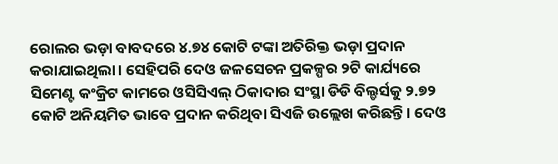ରୋଲର ଭଡ଼ା ବାବଦରେ ୪.୭୪ କୋଟି ଟଙ୍କା ଅତିରିକ୍ତ ଭଡ଼ା ପ୍ରଦାନ କରାଯାଇଥିଲା। ସେହିପରି ଦେଓ ଜଳସେଚନ ପ୍ରକଳ୍ପର ୨ଟି କାର୍ଯ୍ୟରେ ସିମେଣ୍ଟ କଂକ୍ରିଟ କାମରେ ଓସିସିଏଲ୍ ଠିକାଦାର ସଂସ୍ଥା ଡିଡି ବିଲ୍ଡର୍ସକୁ ୨.୭୨ କୋଟି ଅନିୟମିତ ଭାବେ ପ୍ରଦାନ କରିଥିବା ସିଏଜି ଉଲ୍ଲେଖ କରିଛନ୍ତି। ଦେଓ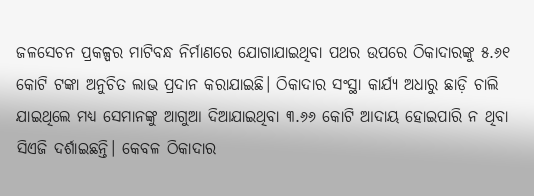ଜଳସେଚନ ପ୍ରକଳ୍ପର ମାଟିବନ୍ଧ ନିର୍ମାଣରେ ଯୋଗାଯାଇଥିବା ପଥର ଉପରେ ଠିକାଦାରଙ୍କୁ ୫.୬୧ କୋଟି ଟଙ୍କା ଅନୁଚିତ ଲାଭ ପ୍ରଦାନ କରାଯାଇଛି। ଠିକାଦାର ସଂସ୍ଥା କାର୍ଯ୍ୟ ଅଧାରୁ ଛାଡ଼ି ଚାଲି ଯାଇଥିଲେ ମଧ୍ୟ ସେମାନଙ୍କୁ ଆଗୁଆ ଦିଆଯାଇଥିବା ୩.୬୬ କୋଟି ଆଦାୟ ହୋଇପାରି ନ ଥିବା ସିଏଜି ଦର୍ଶାଇଛନ୍ତି। କେବଳ ଠିକାଦାର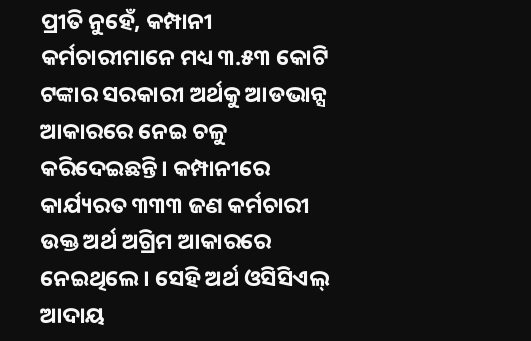ପ୍ରୀତି ନୁହେଁ, କମ୍ପାନୀ କର୍ମଚାରୀମାନେ ମଧ୍ୟ ୩.୫୩ କୋଟି ଟଙ୍କାର ସରକାରୀ ଅର୍ଥକୁ ଆଡଭାନ୍ସ ଆକାରରେ ନେଇ ଚଳୁ କରିଦେଇଛନ୍ତି। କମ୍ପାନୀରେ କାର୍ଯ୍ୟରତ ୩୩୩ ଜଣ କର୍ମଚାରୀ ଉକ୍ତ ଅର୍ଥ ଅଗ୍ରିମ ଆକାରରେ ନେଇଥିଲେ। ସେହି ଅର୍ଥ ଓସିସିଏଲ୍ ଆଦାୟ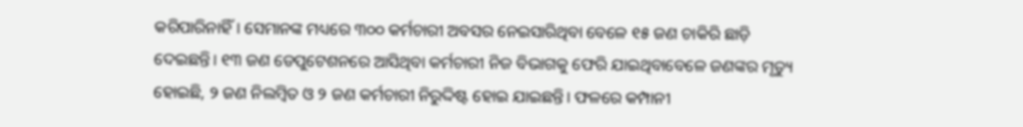କରିପାରିନାହିଁ। ସେମାନଙ୍କ ମଧ୍ୟରେ ୩୦୦ କର୍ମଚାରୀ ଅବସର ନେଇସାରିଥିବା ବେଳେ ୧୫ ଜଣ ଚାକିରି ଛାଡ଼ି ଦେଇଛନ୍ତି। ୧୩ ଜଣ ଡେପୁଟେଶନରେ ଆସିଥିବା କର୍ମଚାରୀ ନିଜ ବିଭାଗକୁ ଫେରି ଯାଇଥିବାବେଳେ ଜଣଙ୍କର ମୃତ୍ୟୁ ହୋଇଛି, ୨ ଜଣ ନିଲମ୍ବିତ ଓ ୨ ଜଣ କର୍ମଚାରୀ ନିରୁଦ୍ଦିଷ୍ଟ ହୋଇ ଯାଇଛନ୍ତି। ଫଳରେ କମ୍ପାନୀ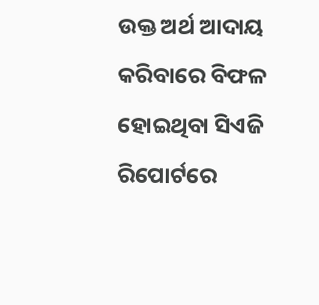ଉକ୍ତ ଅର୍ଥ ଆଦାୟ କରିବାରେ ବିଫଳ ହୋଇଥିବା ସିଏଜି ରିପୋର୍ଟରେ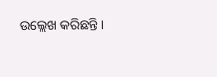ଉଲ୍ଲେଖ କରିଛନ୍ତି।